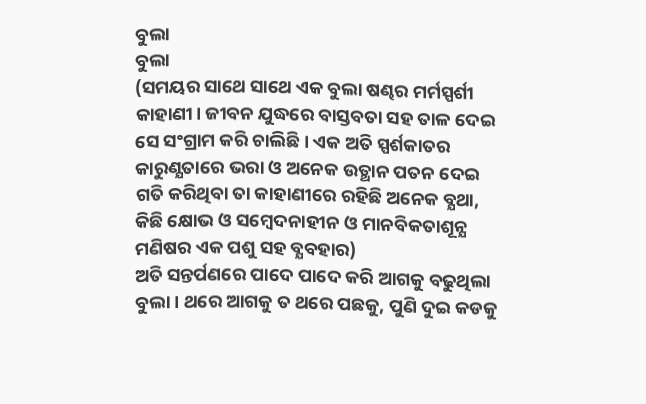ବୁଲା
ବୁଲା
(ସମୟର ସାଥେ ସାଥେ ଏକ ବୁଲା ଷଣ୍ଢର ମର୍ମସ୍ପର୍ଶୀ କାହାଣୀ। ଜୀବନ ଯୁଦ୍ଧରେ ବାସ୍ତବତା ସହ ତାଳ ଦେଇ ସେ ସଂଗ୍ରାମ କରି ଚାଲିଛି। ଏକ ଅତି ସ୍ପର୍ଶକାତର କାରୁଣ୍ଯତାରେ ଭରା ଓ ଅନେକ ଉତ୍ଥାନ ପତନ ଦେଇ ଗତି କରିଥିବା ତା କାହାଣୀରେ ରହିଛି ଅନେକ ବ୍ଯଥା, କିଛି କ୍ଷୋଭ ଓ ସମ୍ବେଦନାହୀନ ଓ ମାନବିକତାଶୂନ୍ଯ ମଣିଷର ଏକ ପଶୁ ସହ ବ୍ଯବହାର)
ଅତି ସନ୍ତର୍ପଣରେ ପାଦେ ପାଦେ କରି ଆଗକୁ ବଢୁଥିଲା ବୁଲା। ଥରେ ଆଗକୁ ତ ଥରେ ପଛକୁ, ପୁଣି ଦୁଇ କଡକୁ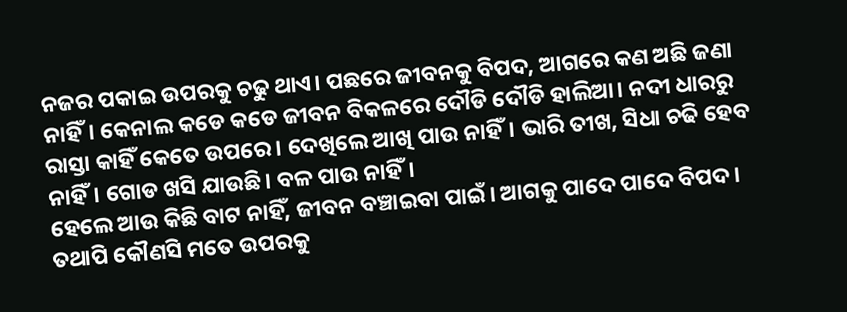ନଜର ପକାଇ ଉପରକୁ ଚଢୁ ଥାଏ। ପଛରେ ଜୀବନକୁ ବିପଦ, ଆଗରେ କଣ ଅଛି ଜଣା ନାହିଁ। କେନାଲ କଡେ କଡେ ଜୀବନ ବିକଳରେ ଦୌଡି ଦୌଡି ହାଲିଆ। ନଦୀ ଧାରରୁ ରାସ୍ତା କାହିଁ କେତେ ଉପରେ। ଦେଖିଲେ ଆଖି ପାଉ ନାହିଁ। ଭାରି ତୀଖ, ସିଧା ଚଢି ହେବ ନାହିଁ। ଗୋଡ ଖସି ଯାଉଛି। ବଳ ପାଉ ନାହିଁ।
ହେଲେ ଆଉ କିଛି ବାଟ ନାହିଁ, ଜୀବନ ବଞ୍ଚାଇବା ପାଇଁ। ଆଗକୁ ପାଦେ ପାଦେ ବିପଦ। ତଥାପି କୌଣସି ମତେ ଉପରକୁ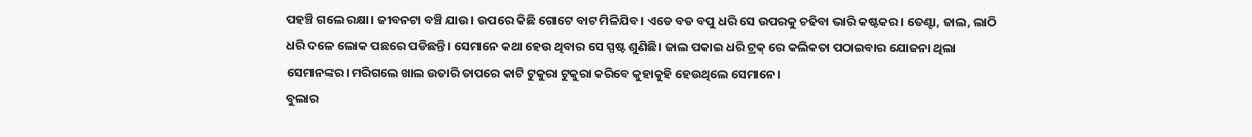ପହଞ୍ଚି ଗଲେ ରକ୍ଷା। ଜୀବନଟା ବଞ୍ଚି ଯାଉ। ଉପରେ କିଛି ଗୋଟେ ବାଟ ମିଳିଯିବ। ଏଡେ ବଡ ବପୁ ଧରି ସେ ଉପରକୁ ଚଢିବା ଭାରି କଷ୍ଟକର। ତେଣ୍ଟା, ଜାଲ, ଲାଠି ଧରି ଦଳେ ଲୋକ ପଛରେ ପଡିଛନ୍ତି। ସେମାନେ କଥା ହେଉ ଥିବାର ସେ ସ୍ପଷ୍ଟ ଶୁଣିଛି। ଜାଲ ପକାଇ ଧରି ଟ୍ରକ୍ ରେ କଲିକତା ପଠାଇବାର ଯୋଜନା ଥିଲା ସେମାନଙ୍କର। ମରିଗଲେ ଖାଲ ଉତାରି ତାପରେ କାଟି ଟୁକୁରା ଟୁକୁରା କରିବେ କୁହାକୁହି ହେଉଥିଲେ ସେମାନେ।
ବୁଲାର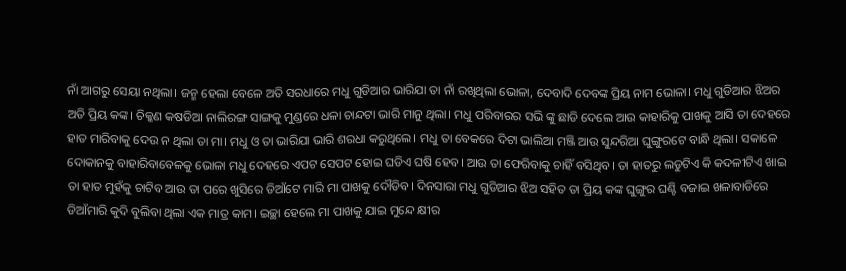ନାଁ ଆଗରୁ ସେୟା ନଥିଲା। ଜନ୍ମ ହେଲା ବେଳେ ଅତି ସରଧାରେ ମଧୁ ଗୁଡିଆର ଭାରିଯା ତା ନାଁ ରଖିଥିଲା ଭୋଳା, ଦେବାଦି ଦେବଙ୍କ ପ୍ରିୟ ନାମ ଭୋଳା। ମଧୁ ଗୁଡିଆର ଝିଅର ଅତି ପ୍ରିୟ କଙ୍କ। ଚିକ୍କଣ କଷଡିଆ ନାଲିରଙ୍ଗ ସାଙ୍ଗକୁ ମୁଣ୍ଡରେ ଧଳା ଚାନ୍ଦଟା ଭାରି ମାନୁ ଥିଲା। ମଧୁ ପରିବାରର ସଭି ଙ୍କୁ ଛାଡି ଦେଲେ ଆଉ କାହାରିକୁ ପାଖକୁ ଆସି ତା ଦେହରେ ହାତ ମାରିବାକୁ ଦେଉ ନ ଥିଲା ତା ମା। ମଧୁ ଓ ତା ଭାରିଯା ଭାରି ଶରଧା କରୁଥିଲେ। ମଧୁ ତା ବେକରେ ଦିଟା ଭାଲିଆ ମଞ୍ଜି ଆଉ ସୁନ୍ଦରିଆ ଘୁଙ୍ଗୁରଟେ ବାନ୍ଧି ଥିଲା। ସକାଳେ ଦୋକାନକୁ ବାହାରିବାବେଳକୁ ଭୋଳା ମଧୁ ଦେହରେ ଏପଟ ସେପଟ ହୋଇ ଘଡିଏ ଘଷି ହେବ। ଆଉ ତା ଫେରିବାକୁ ଚାହିଁ ବସିଥିବ। ତା ହାତରୁ ଲଡୁଟିଏ କି କଦଳୀଟିଏ ଖାଇ ତା ହାତ ମୁହଁକୁ ଚାଟିବ ଆଉ ତା ପରେ ଖୁସିରେ ଡିଆଁଟେ ମାରି ମା ପାଖକୁ ଦୌଡିବ। ଦିନସାରା ମଧୁ ଗୁଡିଆର ଝିଅ ସହିତ ତା ପ୍ରିୟ କଙ୍କ ଘୁଙ୍ଗୁର ଘଣ୍ଟି ବଜାଇ ଖଳାବାଡିରେ ଡିଆଁମାରି କୁଦି ବୁଲିବା ଥିଲା ଏକ ମାତ୍ର କାମ। ଇଚ୍ଛା ହେଲେ ମା ପାଖକୁ ଯାଇ ମୁନ୍ଦେ କ୍ଷୀର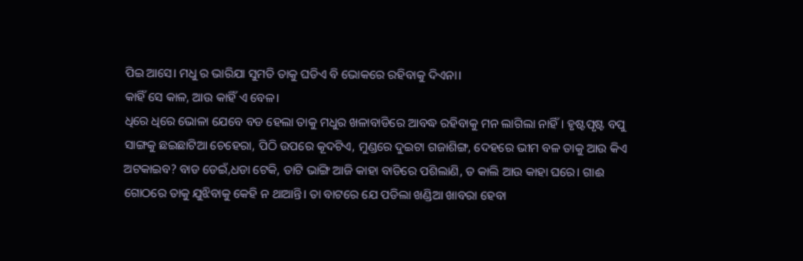ପିଇ ଆସେ। ମଧୁ ର ଭାରିଯା ସୁମତି ତାକୁ ଘଡିଏ ବି ଭୋକରେ ରହିବାକୁ ଦିଏନା।
କାହିଁ ସେ କାଳ, ଆଉ କାହିଁ ଏ ବେଳ।
ଧିରେ ଧିରେ ଭୋଳା ଯେବେ ବଡ ହେଲା ତାକୁ ମଧୁର ଖଳାବାଡିରେ ଆବଦ୍ଧ ରହିବାକୁ ମନ ଲାଗିଲା ନାହିଁ। ହୃଷ୍ଟପୃଷ୍ଟ ବପୁ ସାଙ୍ଗକୁ ଛଇଛାଟିଆ ଚେହେରା, ପିଠି ଉପରେ କୂଦଟିଏ, ମୁଣ୍ଡରେ ଦୁଇଟା ଗଜାଶିଙ୍ଗ, ଦେହରେ ଭୀମ ବଳ ତାକୁ ଆଉ କିଏ ଅଟକାଇବ? ବାଡ ଡେଇଁ,ଧଡା ଟେକି, ତାଟି ଭାଙ୍ଗି ଆଜି କାହା ବାଡିରେ ପଶିଲାଣି, ତ କାଲି ଆଉ କାହା ଘରେ। ଗାଈ ଗୋଠରେ ତାକୁ ଯୁଝିବାକୁ କେହି ନ ଥାଆନ୍ତି। ତା ବାଟରେ ଯେ ପଡିଲା ଖଣ୍ଡିଆ ଖାବରା ହେବା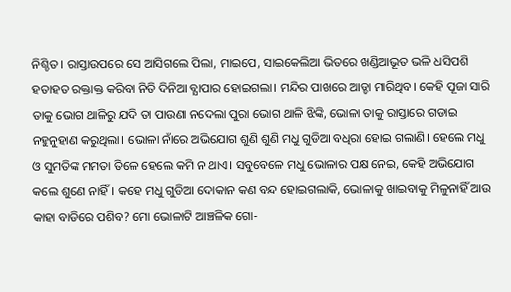ନିଶ୍ଚିତ। ରାସ୍ତାଉପରେ ସେ ଆସିଗଲେ ପିଲା, ମାଇପେ, ସାଇକେଲିଆ ଭିତରେ ଖଣ୍ଡିଆଭୂତ ଭଳି ଧସିପଶି ହତାହତ ରକ୍ତାକ୍ତ କରିବା ନିତି ଦିନିଆ ବ୍ଯାପାର ହୋଇଗଲା। ମନ୍ଦିର ପାଖରେ ଆଡ୍ଡା ମାରିଥିବ। କେହି ପୂଜା ସାରି ତାକୁ ଭୋଗ ଥାଳିରୁ ଯଦି ତା ପାଉଣା ନଦେଲା ପୁରା ଭୋଗ ଥାଳି ଝିଙ୍କି, ଭୋଳା ତାକୁ ରାସ୍ତାରେ ଗଡାଇ ନହୁନୁହାଣ କରୁଥିଲା। ଭୋଳା ନାଁରେ ଅଭିଯୋଗ ଶୁଣି ଶୁଣି ମଧୁ ଗୁଡିଆ ବଧିରା ହୋଇ ଗଲାଣି। ହେଲେ ମଧୁ ଓ ସୁମତିଙ୍କ ମମତା ତିଳେ ହେଲେ କମି ନ ଥାଏ। ସବୁବେଳେ ମଧୁ ଭୋଳାର ପକ୍ଷ ନେଇ, କେହି ଅଭିଯୋଗ କଲେ ଶୁଣେ ନାହିଁ। କହେ ମଧୁ ଗୁଡିଆ ଦୋକାନ କଣ ବନ୍ଦ ହୋଇଗଲାକି, ଭୋଳାକୁ ଖାଇବାକୁ ମିଳୁନାହିଁ ଆଉ କାହା ବାଡିରେ ପଶିବ? ମୋ ଭୋଳାଟି ଆଞ୍ଚଳିକ ଗୋ-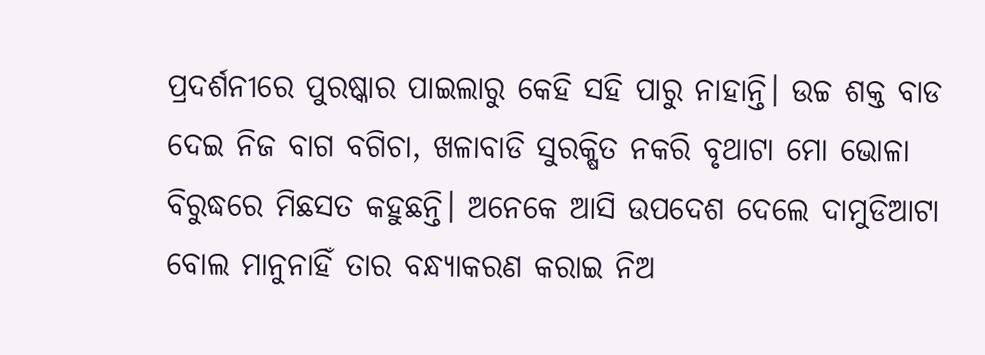ପ୍ରଦର୍ଶନୀରେ ପୁରଷ୍କାର ପାଇଲାରୁ କେହି ସହି ପାରୁ ନାହାନ୍ତି। ଉଚ୍ଚ ଶକ୍ତ ବାଡ ଦେଇ ନିଜ ବାଗ ବଗିଚା, ଖଳାବାଡି ସୁରକ୍ଷିତ ନକରି ବୃଥାଟା ମୋ ଭୋଳା ବିରୁଦ୍ଧରେ ମିଛସତ କହୁଛନ୍ତି। ଅନେକେ ଆସି ଉପଦେଶ ଦେଲେ ଦାମୁଡିଆଟା ବୋଲ ମାନୁନାହିଁ ତାର ବନ୍ଧ୍ଯାକରଣ କରାଇ ନିଅ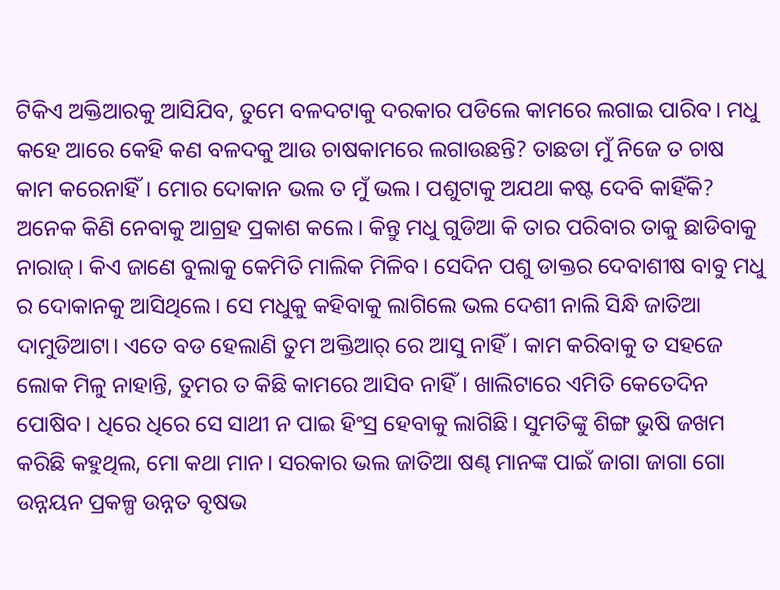ଟିକିଏ ଅକ୍ତିଆରକୁ ଆସିଯିବ, ତୁମେ ବଳଦଟାକୁ ଦରକାର ପଡିଲେ କାମରେ ଲଗାଇ ପାରିବ। ମଧୁ କହେ ଆରେ କେହି କଣ ବଳଦକୁ ଆଉ ଚାଷକାମରେ ଲଗାଉଛନ୍ତି? ତାଛଡା ମୁଁ ନିଜେ ତ ଚାଷ କାମ କରେନାହିଁ। ମୋର ଦୋକାନ ଭଲ ତ ମୁଁ ଭଲ। ପଶୁଟାକୁ ଅଯଥା କଷ୍ଟ ଦେବି କାହିଁକି?
ଅନେକ କିଣି ନେବାକୁ ଆଗ୍ରହ ପ୍ରକାଶ କଲେ। କିନ୍ତୁ ମଧୁ ଗୁଡିଆ କି ତାର ପରିବାର ତାକୁ ଛାଡିବାକୁ ନାରାଜ୍। କିଏ ଜାଣେ ବୁଲାକୁ କେମିତି ମାଲିକ ମିଳିବ। ସେଦିନ ପଶୁ ଡାକ୍ତର ଦେବାଶୀଷ ବାବୁ ମଧୁ ର ଦୋକାନକୁ ଆସିଥିଲେ। ସେ ମଧୁକୁ କହିବାକୁ ଲାଗିଲେ ଭଲ ଦେଶୀ ନାଲି ସିନ୍ଧି ଜାତିଆ ଦାମୁଡିଆଟା। ଏତେ ବଡ ହେଲାଣି ତୁମ ଅକ୍ତିଆର୍ ରେ ଆସୁ ନାହିଁ। କାମ କରିବାକୁ ତ ସହଜେ ଲୋକ ମିଳୁ ନାହାନ୍ତି, ତୁମର ତ କିଛି କାମରେ ଆସିବ ନାହିଁ। ଖାଲିଟାରେ ଏମିତି କେତେଦିନ ପୋଷିବ। ଧିରେ ଧିରେ ସେ ସାଥୀ ନ ପାଇ ହିଂସ୍ର ହେବାକୁ ଲାଗିଛି। ସୁମତିଙ୍କୁ ଶିଙ୍ଗ ଭୁଷି ଜଖମ କରିଛି କହୁଥିଲ, ମୋ କଥା ମାନ। ସରକାର ଭଲ ଜାତିଆ ଷଣ୍ଢ ମାନଙ୍କ ପାଇଁ ଜାଗା ଜାଗା ଗୋ ଉନ୍ନୟନ ପ୍ରକଳ୍ପ ଉନ୍ନତ ବୃଷଭ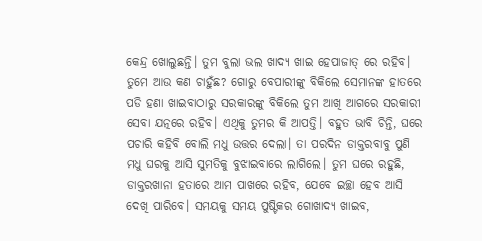କେନ୍ଦ୍ର ଖୋଲୁଛନ୍ତି। ତୁମ ବୁଲା ଭଲ ଖାଦ୍ଯ ଖାଇ ହେପାଜାତ୍ ରେ ରହିବ। ତୁମେ ଆଉ କଣ ଚାହୁଁଛ? ଗୋରୁ ବେପାରୀଙ୍କୁ ବିକିଲେ ସେମାନଙ୍କ ହାତରେ ପଡି ହଣା ଖାଇବାଠାରୁ ସରକାରଙ୍କୁ ବିକିଲେ ତୁମ ଆଖି ଆଗରେ ସରକାରୀ ସେବା ଯତ୍ନରେ ରହିବ। ଏଥିକୁ ତୁମର କି ଆପତ୍ତି। ବହୁତ ଭାବି ଚିନ୍ତି, ଘରେ ପଚାରି କହିବି ବୋଲି ମଧୁ ଉତ୍ତର ଦେଲା। ତା ପରଦିନ ଡାକ୍ତରବାବୁ ପୁଣି ମଧୁ ଘରକୁ ଆସି ସୁମତିକୁ ବୁଝାଇବାରେ ଲାଗିଲେ। ତୁମ ଘରେ ରହୁଛି, ଡାକ୍ତରଖାନା ହତାରେ ଆମ ପାଖରେ ରହିବ, ଯେବେ ଇଚ୍ଛା ହେବ ଆସି ଦେଖି ପାରିବେ। ସମୟକୁ ସମୟ ପୁଷ୍ଟିକର ଗୋଖାଦ୍ୟ ଖାଇବ,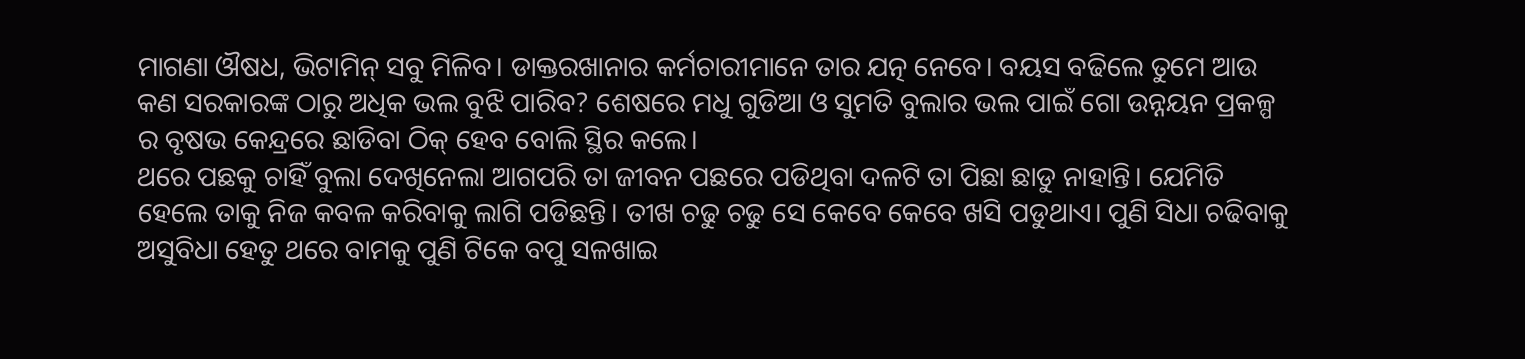ମାଗଣା ଔଷଧ, ଭିଟାମିନ୍ ସବୁ ମିଳିବ। ଡାକ୍ତରଖାନାର କର୍ମଚାରୀମାନେ ତାର ଯତ୍ନ ନେବେ। ବୟସ ବଢିଲେ ତୁମେ ଆଉ କଣ ସରକାରଙ୍କ ଠାରୁ ଅଧିକ ଭଲ ବୁଝି ପାରିବ? ଶେଷରେ ମଧୁ ଗୁଡିଆ ଓ ସୁମତି ବୁଲାର ଭଲ ପାଇଁ ଗୋ ଉନ୍ନୟନ ପ୍ରକଳ୍ପ ର ବୃଷଭ କେନ୍ଦ୍ରରେ ଛାଡିବା ଠିକ୍ ହେବ ବୋଲି ସ୍ଥିର କଲେ।
ଥରେ ପଛକୁ ଚାହିଁ ବୁଲା ଦେଖିନେଲା ଆଗପରି ତା ଜୀବନ ପଛରେ ପଡିଥିବା ଦଳଟି ତା ପିଛା ଛାଡୁ ନାହାନ୍ତି। ଯେମିତି ହେଲେ ତାକୁ ନିଜ କବଳ କରିବାକୁ ଲାଗି ପଡିଛନ୍ତି। ତୀଖ ଚଢୁ ଚଢୁ ସେ କେବେ କେବେ ଖସି ପଡୁଥାଏ। ପୁଣି ସିଧା ଚଢିବାକୁ ଅସୁବିଧା ହେତୁ ଥରେ ବାମକୁ ପୁଣି ଟିକେ ବପୁ ସଳଖାଇ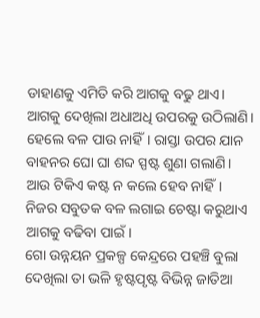ଡାହାଣକୁ ଏମିତି କରି ଆଗକୁ ବଢୁ ଥାଏ। ଆଗକୁ ଦେଖିଲା ଅଧାଅଧି ଉପରକୁ ଉଠିଲାଣି। ହେଲେ ବଳ ପାଉ ନାହିଁ। ରାସ୍ତା ଉପର ଯାନ ବାହନର ଘୋ ଘା ଶବ୍ଦ ସ୍ପଷ୍ଟ ଶୁଣା ଗଲାଣି। ଆଉ ଟିକିଏ କଷ୍ଟ ନ କଲେ ହେବ ନାହିଁ। ନିଜର ସବୁତକ ବଳ ଲଗାଇ ଚେଷ୍ଟା କରୁଥାଏ ଆଗକୁ ବଢିବା ପାଇଁ।
ଗୋ ଉନ୍ନୟନ ପ୍ରକଳ୍ପ କେନ୍ଦ୍ରରେ ପହଞ୍ଚି ବୁଲା ଦେଖିଲା ତା ଭଳି ହୃଷ୍ଟପୃଷ୍ଟ ବିଭିନ୍ନ ଜାତିଆ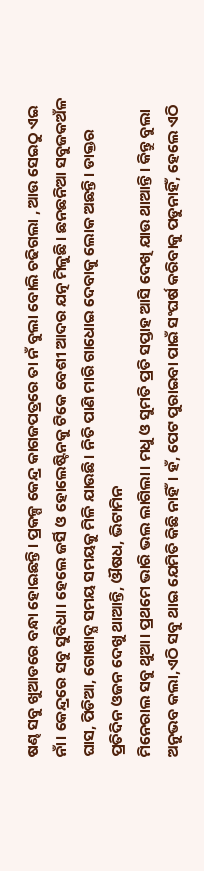ଷଣ୍ଢ ସବୁ ଖୁଆଡରେ ବନ୍ଧା ହୋଇଛନ୍ତି। ପ୍ରକଳ୍ପ କେନ୍ଦ୍ର କାଗଜପତ୍ରରେ ତା ନଁ ବୁଲା ବୋଲି ଚଢିଗଲା , ଆଉ ସେଇଠୁ ଏଇ ନାଁ। କେନ୍ଦ୍ରରେ ସବୁ ସୁବିଧା। ହେଲେ ଜର୍ସି ଓ ହୋଲେଷ୍ଟିନକୁ ଟିକେ ବେଶୀ ଆଦର ଯତ୍ନ ମିଳୁଛି। ଛନଛନିଆ ସବୁଜକଅଁଳ ଘାସ, ପିଡିଆ, ଗୋଖାଦ୍ଯ ସମୟ ସମୟକୁ ମିଳି ଯାଉଛି। ନିତି ପାଣି ମାରି ଗାଧୋଇ ଦେବାକୁ ଲୋକ ଅଛନ୍ତି। ଡାକ୍ତର ପ୍ରତିଦିନ ଓଜନ ଦେଖୁ ଥାଆନ୍ତି, ଔଷଧ, ଭିଟାମିନ
ମିନେରାଲ ସବୁ ଥୁଆ। ପ୍ରଥମେ ଭାରି ଭଲ ଲାଗିଲା। ମଧୁ ଓ ସୁମତି ପ୍ରତି ସପ୍ତାହ ଆସି ଦେଖି ଯାଉ ଥାଆନ୍ତି। କିନ୍ତୁ ବୁଲା ଅନୁଭବ କଲା,ଏଠି ସବୁ ଥାଇ ଯେମିତି କିଛି ନାହିଁ। ହଁ, ପେଟ ପୁରାଇବା ପାଇଁ ସଂଘର୍ଷ କରିବାକୁ ପଡୁନାହିଁ, ହେଲେ ଏଠି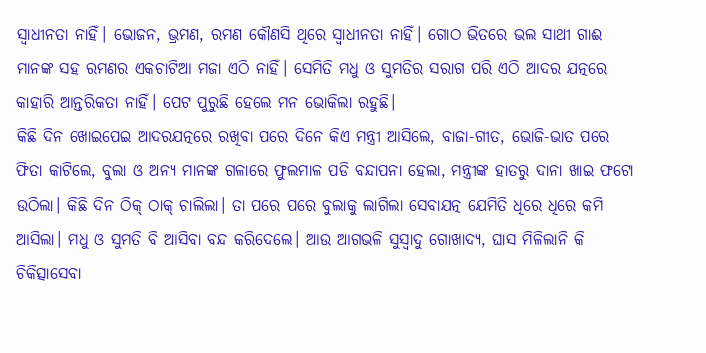ସ୍ବାଧୀନତା ନାହିଁ। ଭୋଜନ, ଭ୍ରମଣ, ରମଣ କୌଣସି ଥିରେ ସ୍ବାଧୀନତା ନାହିଁ। ଗୋଠ ଭିତରେ ଭଲ ସାଥୀ ଗାଈ ମାନଙ୍କ ସହ ରମଣର ଏକଚାଟିଆ ମଜା ଏଠି ନାହିଁ। ସେମିତି ମଧୁ ଓ ସୁମତିର ସରାଗ ପରି ଏଠି ଆଦର ଯତ୍ନରେ କାହାରି ଆନ୍ତରିକତା ନାହିଁ। ପେଟ ପୁରୁଛି ହେଲେ ମନ ଭୋକିଲା ରହୁଛି।
କିଛି ଦିନ ଖୋଇପେଇ ଆଦରଯତ୍ନରେ ରଖିବା ପରେ ଦିନେ କିଏ ମନ୍ତ୍ରୀ ଆସିଲେ, ବାଜା-ଗୀତ, ଭୋଜି-ଭାତ ପରେ ଫିତା କାଟିଲେ, ବୁଲା ଓ ଅନ୍ଯ ମାନଙ୍କ ଗଳାରେ ଫୁଲମାଳ ପଡି ବନ୍ଦାପନା ହେଲା, ମନ୍ତ୍ରୀଙ୍କ ହାତରୁ ଦାନା ଖାଇ ଫଟୋ ଉଠିଲା। କିଛି ଦିନ ଠିକ୍ ଠାକ୍ ଚାଲିଲା। ତା ପରେ ପରେ ବୁଲାକୁ ଲାଗିଲା ସେବାଯତ୍ନ ଯେମିତି ଧିରେ ଧିରେ କମି ଆସିଲା। ମଧୁ ଓ ସୁମତି ବି ଆସିବା ବନ୍ଦ କରିଦେଲେ। ଆଉ ଆଗଭଳି ସୁସ୍ବାଦୁ ଗୋଖାଦ୍ଯ, ଘାସ ମିଳିଲାନି କି ଚିକିତ୍ସାସେବା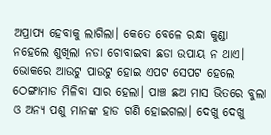ଅପ୍ରାପ୍ଯ ହେବାକୁ ଲାଗିଲା। କେତେ ବେଳେ ରନ୍ଧା କୁଣ୍ଡା ନହେଲେ ଶୁଖିଲା ନଡା ଚୋବାଇବା ଛଡା ଉପାୟ ନ ଥାଏ। ଭୋକରେ ଆଉଟୁ ପାଉଟୁ ହୋଇ ଏପଟ ସେପଟ ହେଲେ ଠେଙ୍ଗାମାଡ ମିଳିବା ସାର ହେଲା। ପାଞ୍ଚ ଛଅ ମାସ ଭିତରେ ବୁଲା ଓ ଅନ୍ଯ ପଶୁ ମାନଙ୍କ ହାଡ ଗଣି ହୋଇଗଲା। ଦେଖୁ ଦେଖୁ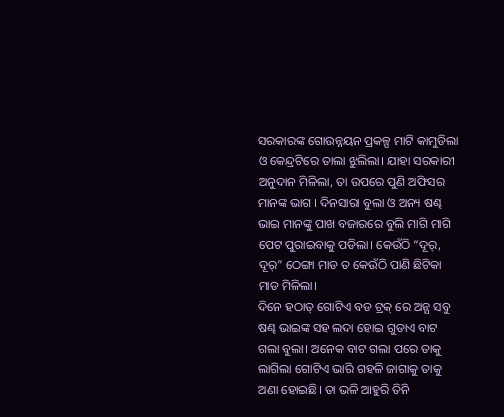ସରକାରଙ୍କ ଗୋଉନ୍ନୟନ ପ୍ରକଳ୍ପ ମାଟି କାମୁଡିଲା ଓ କେନ୍ଦ୍ରଟିରେ ତାଲା ଝୁଲିଲା। ଯାହା ସରକାରୀ ଅନୁଦାନ ମିଳିଲା, ତା ଉପରେ ପୁଣି ଅଫିସର ମାନଙ୍କ ଭାଗ । ଦିନସାରା ବୁଲା ଓ ଅନ୍ୟ ଷଣ୍ଢ ଭାଇ ମାନଙ୍କୁ ପାଖ ବଜାରରେ ବୁଲି ମାଗି ମାଗି ପେଟ ପୁରାଇବାକୁ ପଡିଲା। କେଉଁଠି “ଦୂର୍, ଦୂର୍” ଠେଙ୍ଗା ମାଡ ତ କେଉଁଠି ପାଣି ଛିଟିକା ମାଡ ମିଳିଲା।
ଦିନେ ହଠାତ୍ ଗୋଟିଏ ବଡ ଟ୍ରକ୍ ରେ ଅନ୍ଯ ସବୁ ଷଣ୍ଢ ଭାଇଙ୍କ ସହ ଲଦା ହୋଇ ଗୁଡାଏ ବାଟ ଗଲା ବୁଲା। ଅନେକ ବାଟ ଗଲା ପରେ ତାକୁ ଲାଗିଲା ଗୋଟିଏ ଭାରି ଗହଳି ଜାଗାକୁ ତାକୁ ଅଣା ହୋଇଛି। ତା ଭଳି ଆହୁରି ତିନି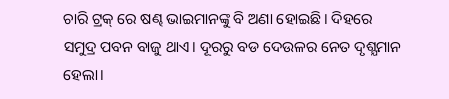ଚାରି ଟ୍ରକ୍ ରେ ଷଣ୍ଢ ଭାଇମାନଙ୍କୁ ବି ଅଣା ହୋଇଛି। ଦିହରେ ସମୁଦ୍ର ପବନ ବାଜୁ ଥାଏ। ଦୂରରୁ ବଡ ଦେଉଳର ନେତ ଦୃଶ୍ଯମାନ ହେଲା।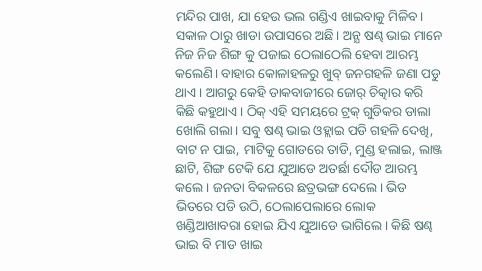ମନ୍ଦିର ପାଖ, ଯା ହେଉ ଭଲ ଗଣ୍ଡିଏ ଖାଇବାକୁ ମିଳିବ। ସକାଳ ଠାରୁ ଖାଡା ଉପାସରେ ଅଛି। ଅନ୍ଯ ଷଣ୍ଢ ଭାଇ ମାନେ ନିଜ ନିଜ ଶିଙ୍ଗ କୁ ପଜାଇ ଠେଲାଠେଲି ହେବା ଆରମ୍ଭ କଲେଣି। ବାହାର କୋଳାହଳରୁ ଖୁବ୍ ଜନଗହଳି ଜଣା ପଡୁ ଥାଏ। ଆଗରୁ କେହି ଡାକବାଜୀରେ ଜୋର୍ ଚିତ୍କାର କରି କିଛି କହୁଥାଏ। ଠିକ୍ ଏହି ସମୟରେ ଟ୍ରକ୍ ଗୁଡିକର ଡାଲା ଖୋଲି ଗଲା। ସବୁ ଷଣ୍ଢ ଭାଇ ଓହ୍ଲାଇ ପଡି ଗହଳି ଦେଖି, ବାଟ ନ ପାଇ, ମାଟିକୁ ଗୋଡରେ ତାଡି, ମୁଣ୍ଡ ହଲାଇ, ଲାଞ୍ଜ ଛାଟି, ଶିଙ୍ଗ ଟେକି ଯେ ଯୁଆଡେ ଅତର୍ଛା ଦୌଡ ଆରମ୍ଭ କଲେ। ଜନତା ବିକଳରେ ଛତ୍ରଭଙ୍ଗ ଦେଲେ। ଭିଡ ଭିତରେ ପଡି ଉଠି, ଠେଲାପେଲାରେ ଲୋକ ଖଣ୍ଡିଆଖାବରା ହୋଇ ଯିଏ ଯୁଆଡେ ଭାଗିଲେ। କିଛି ଷଣ୍ଢ ଭାଇ ବି ମାଡ ଖାଇ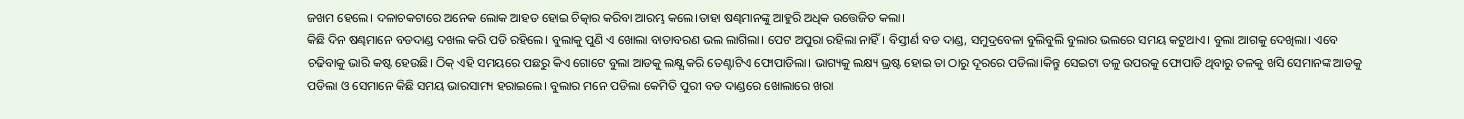ଜଖମ ହେଲେ। ଦଳାଚକଟାରେ ଅନେକ ଲୋକ ଆହତ ହୋଇ ଚିତ୍କାର କରିବା ଆରମ୍ଭ କଲେ।ତାହା ଷଣ୍ଢମାନଙ୍କୁ ଆହୁରି ଅଧିକ ଉତ୍ତେଜିତ କଲା।
କିଛି ଦିନ ଷଣ୍ଢମାନେ ବଡଦାଣ୍ଡ ଦଖଲ କରି ପଡି ରହିଲେ। ବୁଲାକୁ ପୁଣି ଏ ଖୋଲା ବାତାବରଣ ଭଲ ଲାଗିଲା। ପେଟ ଅପୁରା ରହିଲା ନାହିଁ। ବିସ୍ତୀର୍ଣ ବଡ ଦାଣ୍ଡ, ସମୁଦ୍ରବେଳା ବୁଲିବୁଲି ବୁଲାର ଭଲରେ ସମୟ କଟୁଥାଏ। ବୁଲା ଆଗକୁ ଦେଖିଲା। ଏବେ ଚଢିବାକୁ ଭାରି କଷ୍ଟ ହେଉଛି। ଠିକ୍ ଏହି ସମୟରେ ପଛରୁ କିଏ ଗୋଟେ ବୁଲା ଆଡକୁ ଲକ୍ଷ୍ଯ କରି ତେଣ୍ଟାଟିଏ ଫୋପାଡିଲା। ଭାଗ୍ୟକୁ ଲକ୍ଷ୍ୟ ଭ୍ରଷ୍ଟ ହୋଇ ତା ଠାରୁ ଦୂରରେ ପଡିଲା।କିନ୍ତୁ ସେଇଟା ତଳୁ ଉପରକୁ ଫୋପାଡି ଥିବାରୁ ତଳକୁ ଖସି ସେମାନଙ୍କ ଆଡକୁ ପଡିଲା ଓ ସେମାନେ କିଛି ସମୟ ଭାରସାମ୍ୟ ହରାଇଲେ। ବୁଲାର ମନେ ପଡିଲା କେମିତି ପୁରୀ ବଡ ଦାଣ୍ଡରେ ଖୋଲାରେ ଖରା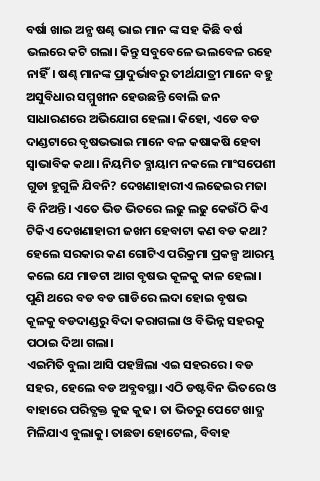ବର୍ଷା ଖାଇ ଅନ୍ଯ ଷଣ୍ଢ ଭାଇ ମାନ ଙ୍କ ସହ କିଛି ବର୍ଷ ଭଲରେ କଟି ଗଲା। କିନ୍ତୁ ସବୁବେଳେ ଭଲବେଳ ରହେ ନାହିଁ। ଷଣ୍ଢ ମାନଙ୍କ ପ୍ରାଦୁର୍ଭାବରୁ ତୀର୍ଥଯାତ୍ରୀ ମାନେ ବହୁ ଅସୁବିଧାର ସମ୍ମୁଖୀନ ହେଉଛନ୍ତି ବୋଲି ଜନ ସାଧାରଣରେ ଅଭିଯୋଗ ହେଲା। କିହୋ, ଏଡେ ବଡ ଦାଣ୍ଡଟାରେ ବୃଷଭଭାଇ ମାନେ ବଳ କଷାକଷି ହେବା ସ୍ବାଭାବିକ କଥା। ନିୟମିତ ବ୍ଯାୟାମ ନକଲେ ମାଂସପେଶୀ ଗୁଡା ହୁଗୁଳି ଯିବନି? ଦେଖଣାହାରୀଏ ଲଢେଇର ମଜା ବି ନିଅନ୍ତି। ଏତେ ଭିଡ ଭିତରେ ଲଢୁ ଲଢୁ କେଉଁଠି କିଏ ଟିକିଏ ଦେଖଣାହାରୀ ଜଖମ ହେବାଟା କଣ ବଡ କଥା? ହେଲେ ସରକାର କଣ ଗୋଟିଏ ପରିକ୍ରମା ପ୍ରକଳ୍ପ ଆରମ୍ଭ କଲେ ଯେ ମାଡଟା ଆଗ ବୃଷଭ କୂଳକୁ କାଳ ହେଲା।
ପୁଣି ଥରେ ବଡ ବଡ ଗାଡିରେ ଲଦା ହୋଇ ବୃଷଭ କୂଳକୁ ବଡଦାଣ୍ଡରୁ ବିଦା କରାଗଲା ଓ ବିଭିନ୍ନ ସହରକୁ ପଠାଇ ଦିଆ ଗଲା।
ଏଇମିତି ବୁଲା ଆସି ପହଞ୍ଚିଲା ଏଇ ସହରରେ। ବଡ ସହର, ହେଲେ ବଡ ଅବ୍ଯବସ୍ଥା। ଏଠି ଡଷ୍ଟବିନ ଭିତରେ ଓ ବାହାରେ ପରିତ୍ଯକ୍ତ କୁଢ କୁଢ। ତା ଭିତରୁ ପେଟେ ଖାଦ୍ଯ ମିଳିଯାଏ ବୁଲାକୁ। ତାଛଡା ହୋଟେଲ, ବିବାହ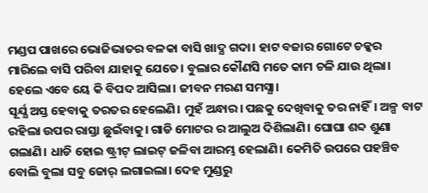ମଣ୍ଡପ ପାଖରେ ଭୋଜିଭାତର ବଳକା ବାସି ଖାଦ୍ଯ ଗଦା। ହାଟ ବଜାର ଗୋଟେ ଚକ୍କର ମାରିଲେ ବାସି ପରିବା ଯାହାକୁ ଯେତେ। ବୁଲାର କୌଣସି ମତେ କାମ ଚଳି ଯାଉ ଥିଲା। ହେଲେ ଏବେ ୟେ କି ବିପଦ ଆସିଲା। ଜୀବନ ମରଣ ସମସ୍ଯା।
ସୂର୍ଯ୍ଯ ଅସ୍ତ ହେବାକୁ ତରତର ହେଲେଣି। ମୁହଁ ଅନ୍ଧାର। ପଛକୁ ଦେଖିବାକୁ ତର ନାହିଁ। ଅଳ୍ପ ବାଟ ରହିଲା ଉପର ରାସ୍ତା ଛୁଇଁବାକୁ। ଗାଡି ମୋଟର ର ଆଲୁଅ ଦିଶିଲାଣି। ଘୋଘା ଶବ୍ଦ ଶୁଣା ଗଲାଣି। ଧାଡି ହୋଇ ଷ୍ଟ୍ରୀଟ୍ ଲାଇଟ୍ ଜଳିବା ଆରମ୍ଭ ହେଲାଣି। କେମିତି ଉପରେ ପହଞ୍ଚିବ ବୋଲି ବୁଲା ସବୁ ଜୋର୍ ଲଗାଇଲା। ଦେହ ମୁଣ୍ଡରୁ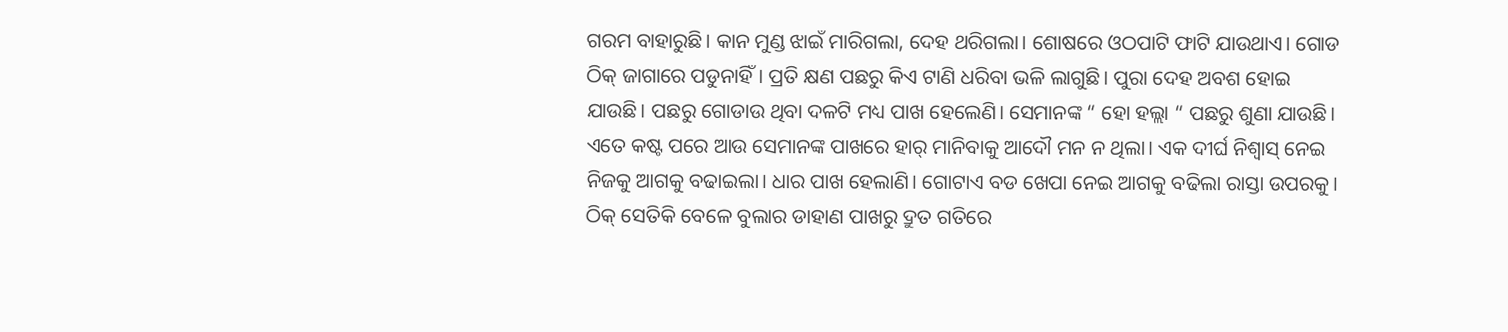ଗରମ ବାହାରୁଛି। କାନ ମୁଣ୍ଡ ଝାଇଁ ମାରିଗଲା, ଦେହ ଥରିଗଲା। ଶୋଷରେ ଓଠପାଟି ଫାଟି ଯାଉଥାଏ। ଗୋଡ ଠିକ୍ ଜାଗାରେ ପଡୁନାହିଁ। ପ୍ରତି କ୍ଷଣ ପଛରୁ କିଏ ଟାଣି ଧରିବା ଭଳି ଲାଗୁଛି। ପୁରା ଦେହ ଅବଶ ହୋଇ ଯାଉଛି। ପଛରୁ ଗୋଡାଉ ଥିବା ଦଳଟି ମଧ୍ୟ ପାଖ ହେଲେଣି। ସେମାନଙ୍କ “ ହୋ ହଲ୍ଲା “ ପଛରୁ ଶୁଣା ଯାଉଛି।
ଏତେ କଷ୍ଟ ପରେ ଆଉ ସେମାନଙ୍କ ପାଖରେ ହାର୍ ମାନିବାକୁ ଆଦୌ ମନ ନ ଥିଲା। ଏକ ଦୀର୍ଘ ନିଶ୍ବାସ୍ ନେଇ ନିଜକୁ ଆଗକୁ ବଢାଇଲା। ଧାର ପାଖ ହେଲାଣି। ଗୋଟାଏ ବଡ ଖେପା ନେଇ ଆଗକୁ ବଢିଲା ରାସ୍ତା ଉପରକୁ। ଠିକ୍ ସେତିକି ବେଳେ ବୁଲାର ଡାହାଣ ପାଖରୁ ଦ୍ରୁତ ଗତିରେ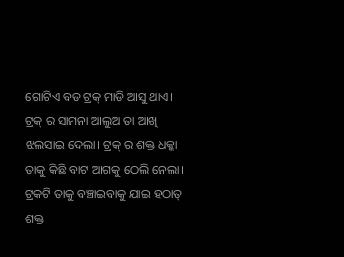ଗୋଟିଏ ବଡ ଟ୍ରକ୍ ମାଡି ଆସୁ ଥାଏ। ଟ୍ରକ୍ ର ସାମନା ଆଲୁଅ ତା ଆଖି ଝଲସାଇ ଦେଲା। ଟ୍ରକ୍ ର ଶକ୍ତ ଧକ୍କା ତାକୁ କିଛି ବାଟ ଆଗକୁ ଠେଲି ନେଲା। ଟ୍ରକଟି ତାକୁ ବଞ୍ଚାଇବାକୁ ଯାଇ ହଠାତ୍ ଶକ୍ତ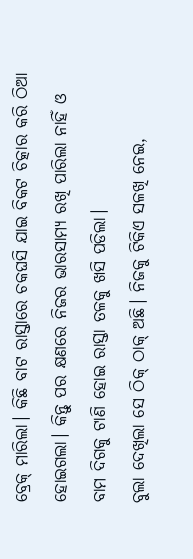ବ୍ରେକ୍ ମାରିଲା। କିଛି ବାଟ ରାସ୍ତାରେ ଚକଘସି ଯାଇ ବିକଟ ଚିତ୍କାର କରି ଠିଆ ହୋଇଗଲା। କିନ୍ତୁ ପର କ୍ଷଣରେ ନିଜର ଭାରସାମ୍ଯ ରଖି ପାରିଲା ନାହିଁ ଓ ବାମ ଦିଗକୁ ଟାଣି ହୋଇ ରାସ୍ତା ତଳକୁ ଖସି ପଡିଲା।
ବୁଲା ଦେଖିଲା ସେ ଠିକ୍ ଠାକ୍ ଅଛି। ନିଜକୁ ଟିକିଏ ସଳଖି ନେଇ,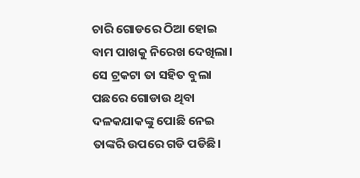ଚାରି ଗୋଡରେ ଠିଆ ହୋଇ ବାମ ପାଖକୁ ନିରେଖ ଦେଖିଲା। ସେ ଟ୍ରକଟା ତା ସହିତ ବୁଲା ପଛରେ ଗୋଡାଉ ଥିବା ଦଳକଯାକଙ୍କୁ ପୋଛି ନେଇ ତାଙ୍କରି ଉପରେ ଗଡି ପଡିଛି।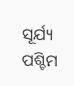ସୂର୍ଯ୍ୟ ପଶ୍ଚିମ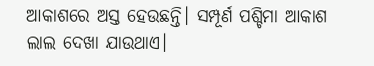ଆକାଶରେ ଅସ୍ତ ହେଉଛନ୍ତି। ସମ୍ପୂର୍ଣ ପଶ୍ଚିମା ଆକାଶ ଲାଲ ଦେଖା ଯାଉଥାଏ।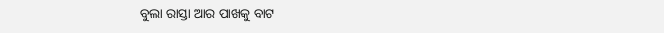ବୁଲା ରାସ୍ତା ଆର ପାଖକୁ ବାଟ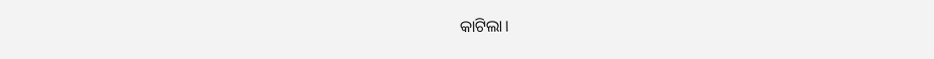କାଟିଲା।